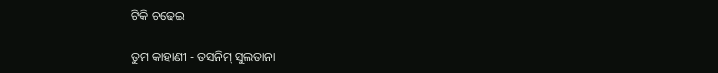ଟିକି ଚଢେଇ

ତୁମ କାହାଣୀ - ତସନିମ୍ ସୁଲତାନା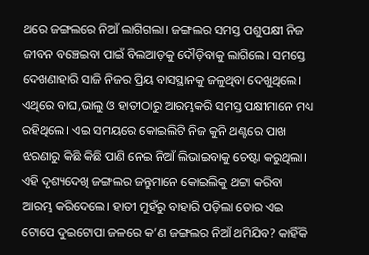ଥରେ ଜଙ୍ଗଲରେ ନିଆଁ ଲାଗିଗଲା। ଜଙ୍ଗଲର ସମସ୍ତ ପଶୁପକ୍ଷୀ ନିଜ ଜୀବନ ବଞ୍ଚେଇବା ପାଇଁ ବିଲଆଡ଼କୁ ଦୌଡ଼ିବାକୁ ଲାଗିଲେ। ସମସ୍ତେ ଦେଖଣାହାରି ସାଜି ନିଜର ପ୍ରିୟ ବାସସ୍ଥାନକୁ ଜଳୁଥିବା ଦେଖୁଥିଲେ। ଏଥିରେ ବାଘ,ଭାଲୁ ଓ ହାତୀଠାରୁ ଆରମ୍ଭକରି ସମସ୍ତ ପକ୍ଷୀମାନେ ମଧ୍ୟ ରହିଥିଲେ। ଏଇ ସମୟରେ କୋଇଲିଟି ନିଜ କୁନି ଥଣ୍ଟରେ ପାଖ ଝରଣାରୁ କିଛି କିଛି ପାଣି ନେଇ ନିଆଁ ଲିଭାଇବାକୁ ଚେଷ୍ଟା କରୁଥିଲା। ଏହି ଦୃଶ୍ୟଦେଖି ଜଙ୍ଗଲର ଜନ୍ତୁମାନେ କୋଇଲିକୁ ଥଟ୍ଟା କରିବା ଆରମ୍ଭ କରିଦେଲେ। ହାତୀ ମୁହଁରୁ ବାହାରି ପଡ଼ିଲା ତୋର ଏଇ ଟୋପେ ଦୁଇଟୋପା ଜଳରେ କ’ଣ ଜଙ୍ଗଲର ନିଆଁ ଥମିଯିବ? କାହିଁକି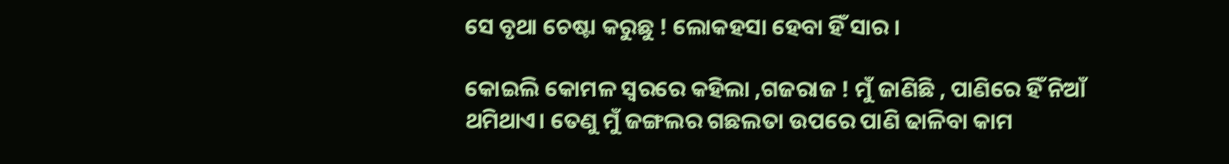ସେ ବୃଥା ଚେଷ୍ଟା କରୁଛୁ ! ଲୋକହସା ହେବା ହିଁ ସାର ।

କୋଇଲି କୋମଳ ସ୍ବରରେ କହିଲା ,ଗଜରାଜ ! ମୁଁ ଜାଣିଛି , ପାଣିରେ ହିଁ ନିଆଁ ଥମିଥାଏ। ତେଣୁ ମୁଁ ଜଙ୍ଗଲର ଗଛଲତା ଉପରେ ପାଣି ଢାଳିବା କାମ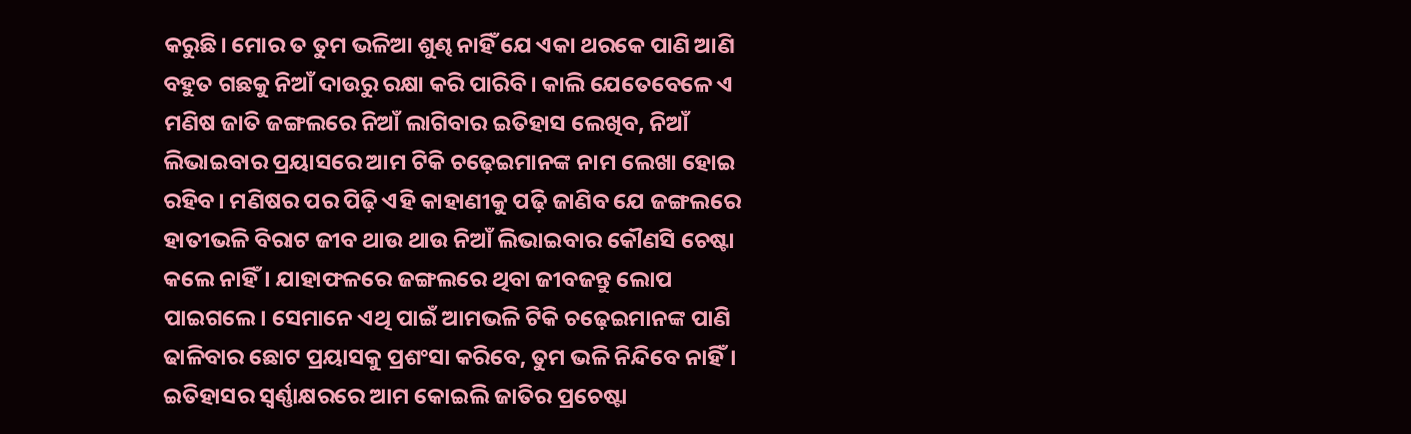କରୁଛି। ମୋର ତ ତୁମ ଭଳିଆ ଶୁଣ୍ଢ ନାହିଁ ଯେ ଏକା ଥରକେ ପାଣି ଆଣି ବହୁତ ଗଛକୁ ନିଆଁ ଦାଉରୁ ରକ୍ଷା କରି ପାରିବି। କାଲି ଯେତେବେଳେ ଏ ମଣିଷ ଜାତି ଜଙ୍ଗଲରେ ନିଆଁ ଲାଗିବାର ଇତିହାସ ଲେଖିବ, ନିଆଁ ଲିଭାଇବାର ପ୍ରୟାସରେ ଆମ ଟିକି ଚଢ଼େଇମାନଙ୍କ ନାମ ଲେଖା ହୋଇ ରହିବ। ମଣିଷର ପର ପିଢ଼ି ଏହି କାହାଣୀକୁ ପଢ଼ି ଜାଣିବ ଯେ ଜଙ୍ଗଲରେ ହାତୀଭଳି ବିରାଟ ଜୀବ ଥାଉ ଥାଉ ନିଆଁ ଲିଭାଇବାର କୌଣସି ଚେଷ୍ଟା କଲେ ନାହିଁ। ଯାହାଫଳରେ ଜଙ୍ଗଲରେ ଥିବା ଜୀବଜନ୍ତୁ ଲୋପ ପାଇଗଲେ। ସେମାନେ ଏଥି ପାଇଁ ଆମଭଳି ଟିକି ଚଢ଼େଇମାନଙ୍କ ପାଣି ଢାଳିବାର ଛୋଟ ପ୍ରୟାସକୁ ପ୍ରଶଂସା କରିବେ, ତୁମ ଭଳି ନିନ୍ଦିବେ ନାହିଁ। ଇତିହାସର ସ୍ବର୍ଣ୍ଣାକ୍ଷରରେ ଆମ କୋଇଲି ଜାତିର ପ୍ରଚେଷ୍ଟା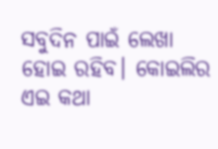ସବୁଦିନ ପାଇଁ ଲେଖା ହୋଇ ରହିବ। କୋଇଲିର ଏଇ କଥା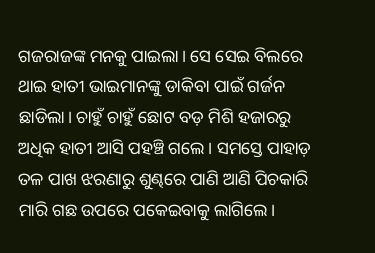ଗଜରାଜଙ୍କ ମନକୁ ପାଇଲା। ସେ ସେଇ ବିଲରେ ଥାଇ ହାତୀ ଭାଇମାନଙ୍କୁ ଡାକିବା ପାଇଁ ଗର୍ଜନ ଛାଡିଲା। ଚାହୁଁ ଚାହୁଁ ଛୋଟ ବଡ଼ ମିଶି ହଜାରରୁ ଅଧିକ ହାତୀ ଆସି ପହଞ୍ଚି ଗଲେ। ସମସ୍ତେ ପାହାଡ଼ ତଳ ପାଖ ଝରଣାରୁ ଶୁଣ୍ଢରେ ପାଣି ଆଣି ପିଚକାରି ମାରି ଗଛ ଉପରେ ପକେଇବାକୁ ଲାଗିଲେ।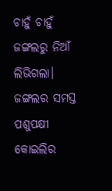ଚାହୁଁ ଚାହୁଁ ଜଙ୍ଗଲରୁ ନିଆଁ ଲିଭିଗଲା। ଜଙ୍ଗଲର ସମସ୍ତ ପଶୁପକ୍ଷୀ କୋଇଲିର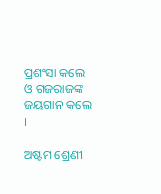ପ୍ରଶଂସା କଲେ ଓ ଗଜରାଜଙ୍କ ଜୟଗାନ କଲେ ।

ଅଷ୍ଟମ ଶ୍ରେଣୀ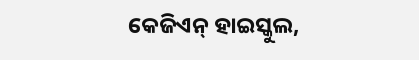କେଜିଏନ୍ ହାଇସ୍କୁଲ,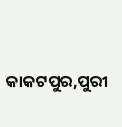କାକଟପୁର,ପୁରୀ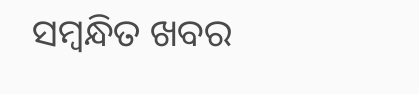ସମ୍ବନ୍ଧିତ ଖବର